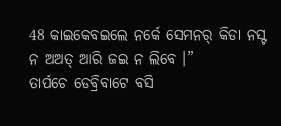48 କାଇକେବଇଲେ ନର୍କେ ସେମନର୍ କିଡା ନସ୍ଟ ନ ଅଅତ୍ ଆରି ଜଇ ନ ଲିବେ ।”
ତାର୍ପଚେ ଡେବ୍ରିବାଟେ ବସି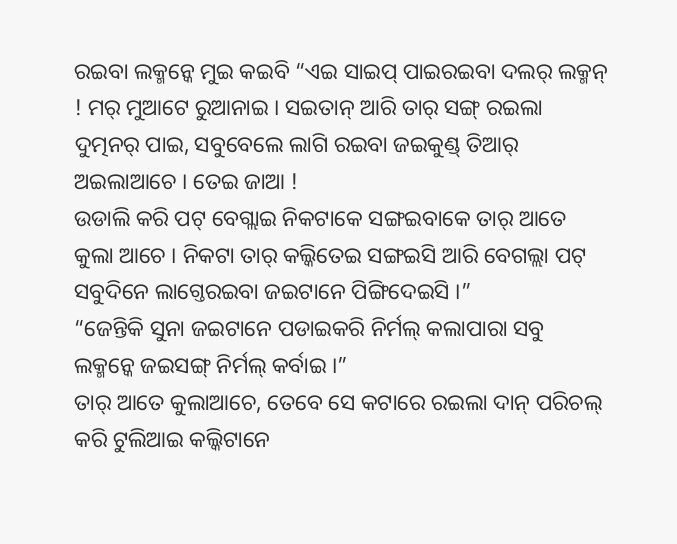ରଇବା ଲକ୍ମନ୍କେ ମୁଇ କଇବି “ଏଇ ସାଇପ୍ ପାଇରଇବା ଦଲର୍ ଲକ୍ମନ୍ ! ମର୍ ମୁଆଟେ ରୁଆନାଇ । ସଇତାନ୍ ଆରି ତାର୍ ସଙ୍ଗ୍ ରଇଲା ଦୁତ୍ମନର୍ ପାଇ, ସବୁବେଲେ ଲାଗି ରଇବା ଜଇକୁଣ୍ଡ୍ ତିଆର୍ ଅଇଲାଆଚେ । ତେଇ ଜାଆ !
ଉଡାଲି କରି ପଟ୍ ବେଗ୍ଲାଇ ନିକଟାକେ ସଙ୍ଗଇବାକେ ତାର୍ ଆତେ କୁଲା ଆଚେ । ନିକଟା ତାର୍ କଲ୍କିତେଇ ସଙ୍ଗଇସି ଆରି ବେଗଲ୍ଲା ପଟ୍ ସବୁଦିନେ ଲାଗ୍ତେରଇବା ଜଇଟାନେ ପିଙ୍ଗିଦେଇସି ।”
“ଜେନ୍ତିକି ସୁନା ଜଇଟାନେ ପଡାଇକରି ନିର୍ମଲ୍ କଲାପାରା ସବୁ ଲକ୍ମନ୍କେ ଜଇସଙ୍ଗ୍ ନିର୍ମଲ୍ କର୍ବାଇ ।”
ତାର୍ ଆତେ କୁଲାଆଚେ, ତେବେ ସେ କଟାରେ ରଇଲା ଦାନ୍ ପରିଚଲ୍ କରି ଟୁଲିଆଇ କଲ୍କିଟାନେ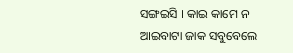ସଙ୍ଗଇସି । କାଇ କାମେ ନ ଆଇବାଟା ଜାକ ସବୁବେଲେ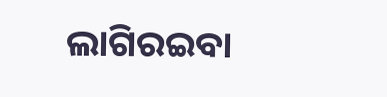ଲାଗିରଇବା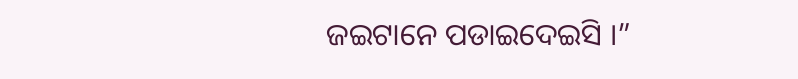ଜଇଟାନେ ପଡାଇଦେଇସି ।”